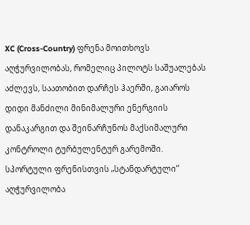XC (Cross-Country) ფრენა მოითხოვს აღჭურვილობას, რომელიც პილოტს საშუალებას აძლევს, საათობით დარჩეს ჰაერში, გაიაროს დიდი მანძილი მინიმალური ენერგიის დანაკარგით და შეინარჩუნოს მაქსიმალური კონტროლი ტურბულენტურ გარემოში. სპორტული ფრენისთვის „სტანდარტული“ აღჭურვილობა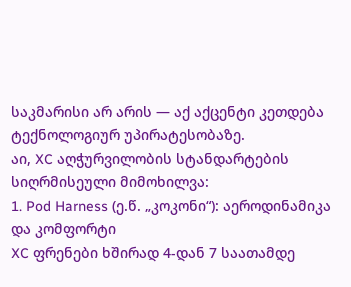საკმარისი არ არის — აქ აქცენტი კეთდება ტექნოლოგიურ უპირატესობაზე.
აი, XC აღჭურვილობის სტანდარტების სიღრმისეული მიმოხილვა:
1. Pod Harness (ე.წ. „კოკონი“): აეროდინამიკა და კომფორტი
XC ფრენები ხშირად 4-დან 7 საათამდე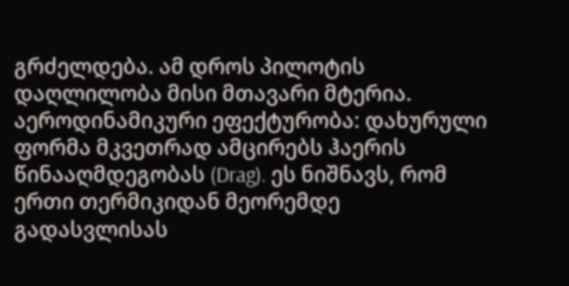გრძელდება. ამ დროს პილოტის დაღლილობა მისი მთავარი მტერია.
აეროდინამიკური ეფექტურობა: დახურული ფორმა მკვეთრად ამცირებს ჰაერის წინააღმდეგობას (Drag). ეს ნიშნავს, რომ ერთი თერმიკიდან მეორემდე გადასვლისას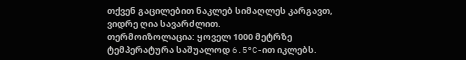თქვენ გაცილებით ნაკლებ სიმაღლეს კარგავთ, ვიდრე ღია სავარძლით.
თერმოიზოლაცია: ყოველ 1000 მეტრზე ტემპერატურა საშუალოდ 6.5°C-ით იკლებს.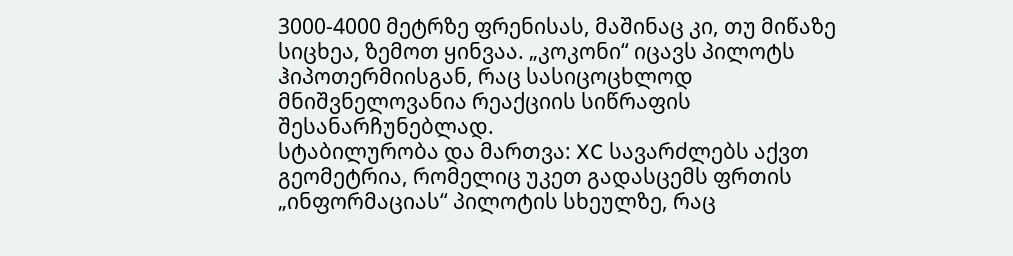3000-4000 მეტრზე ფრენისას, მაშინაც კი, თუ მიწაზე სიცხეა, ზემოთ ყინვაა. „კოკონი“ იცავს პილოტს ჰიპოთერმიისგან, რაც სასიცოცხლოდ მნიშვნელოვანია რეაქციის სიწრაფის შესანარჩუნებლად.
სტაბილურობა და მართვა: XC სავარძლებს აქვთ გეომეტრია, რომელიც უკეთ გადასცემს ფრთის „ინფორმაციას“ პილოტის სხეულზე, რაც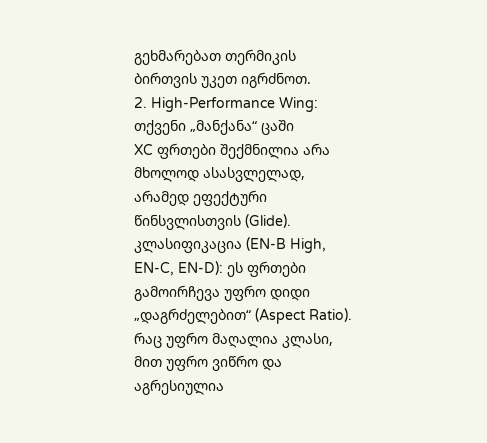გეხმარებათ თერმიკის ბირთვის უკეთ იგრძნოთ.
2. High-Performance Wing: თქვენი „მანქანა“ ცაში
XC ფრთები შექმნილია არა მხოლოდ ასასვლელად, არამედ ეფექტური წინსვლისთვის (Glide).
კლასიფიკაცია (EN-B High, EN-C, EN-D): ეს ფრთები გამოირჩევა უფრო დიდი „დაგრძელებით“ (Aspect Ratio). რაც უფრო მაღალია კლასი, მით უფრო ვიწრო და აგრესიულია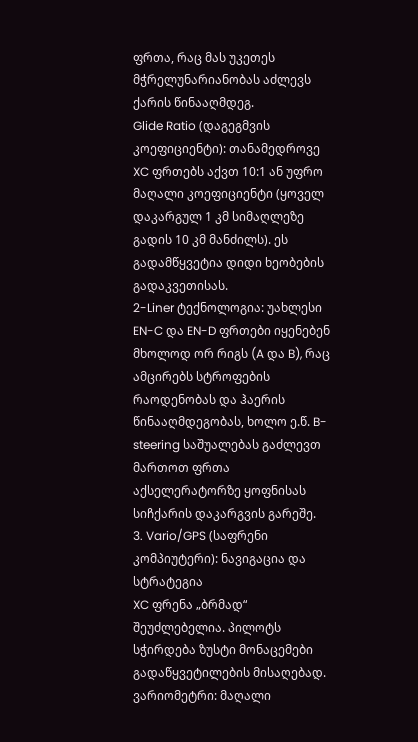ფრთა, რაც მას უკეთეს მჭრელუნარიანობას აძლევს ქარის წინააღმდეგ.
Glide Ratio (დაგეგმვის კოეფიციენტი): თანამედროვე XC ფრთებს აქვთ 10:1 ან უფრო მაღალი კოეფიციენტი (ყოველ დაკარგულ 1 კმ სიმაღლეზე გადის 10 კმ მანძილს). ეს გადამწყვეტია დიდი ხეობების გადაკვეთისას.
2-Liner ტექნოლოგია: უახლესი EN-C და EN-D ფრთები იყენებენ მხოლოდ ორ რიგს (A და B), რაც ამცირებს სტროფების რაოდენობას და ჰაერის წინააღმდეგობას, ხოლო ე.წ. B-steering საშუალებას გაძლევთ მართოთ ფრთა აქსელერატორზე ყოფნისას სიჩქარის დაკარგვის გარეშე.
3. Vario/GPS (საფრენი კომპიუტერი): ნავიგაცია და სტრატეგია
XC ფრენა „ბრმად“ შეუძლებელია. პილოტს სჭირდება ზუსტი მონაცემები გადაწყვეტილების მისაღებად.
ვარიომეტრი: მაღალი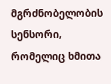მგრძნობელობის სენსორი, რომელიც ხმითა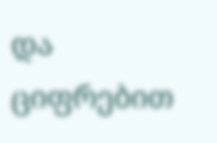და ციფრებით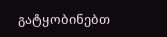გატყობინებთ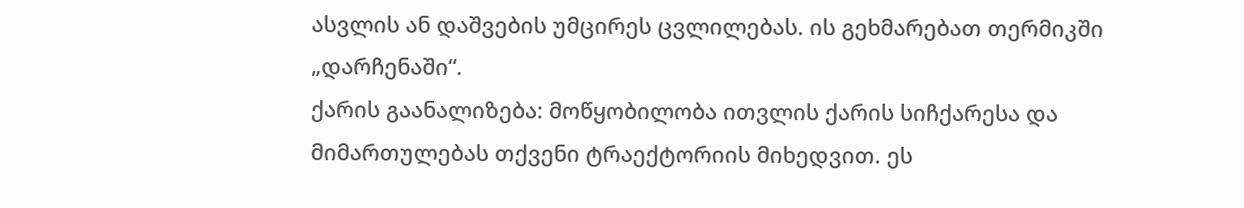ასვლის ან დაშვების უმცირეს ცვლილებას. ის გეხმარებათ თერმიკში „დარჩენაში“.
ქარის გაანალიზება: მოწყობილობა ითვლის ქარის სიჩქარესა და მიმართულებას თქვენი ტრაექტორიის მიხედვით. ეს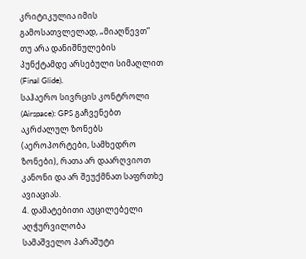კრიტიკულია იმის გამოსათვლელად, „მიაღწევთ“ თუ არა დანიშნულების პუნქტამდე არსებული სიმაღლით (Final Glide).
საჰაერო სივრცის კონტროლი (Airspace): GPS გაჩვენებთ აკრძალულ ზონებს (აეროპორტები, სამხედრო ზონები), რათა არ დაარღვიოთ კანონი და არ შეუქმნათ საფრთხე ავიაციას.
4. დამატებითი აუცილებელი აღჭურვილობა
სამაშველო პარაშუტი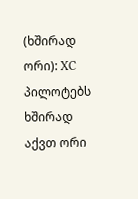(ხშირად ორი): XC პილოტებს ხშირად აქვთ ორი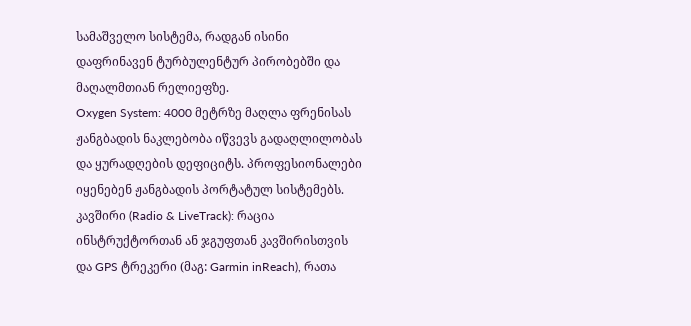სამაშველო სისტემა, რადგან ისინი დაფრინავენ ტურბულენტურ პირობებში და მაღალმთიან რელიეფზე.
Oxygen System: 4000 მეტრზე მაღლა ფრენისას ჟანგბადის ნაკლებობა იწვევს გადაღლილობას და ყურადღების დეფიციტს. პროფესიონალები იყენებენ ჟანგბადის პორტატულ სისტემებს.
კავშირი (Radio & LiveTrack): რაცია ინსტრუქტორთან ან ჯგუფთან კავშირისთვის და GPS ტრეკერი (მაგ: Garmin inReach), რათა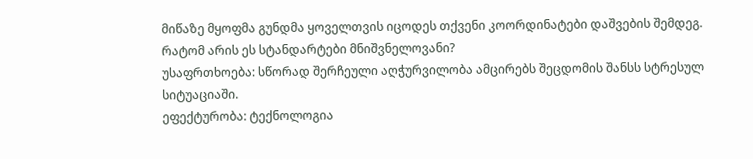მიწაზე მყოფმა გუნდმა ყოველთვის იცოდეს თქვენი კოორდინატები დაშვების შემდეგ.
რატომ არის ეს სტანდარტები მნიშვნელოვანი?
უსაფრთხოება: სწორად შერჩეული აღჭურვილობა ამცირებს შეცდომის შანსს სტრესულ სიტუაციაში.
ეფექტურობა: ტექნოლოგია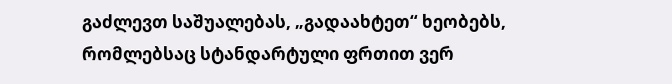გაძლევთ საშუალებას, „გადაახტეთ“ ხეობებს, რომლებსაც სტანდარტული ფრთით ვერ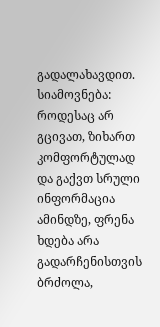გადალახავდით.
სიამოვნება: როდესაც არ გცივათ, ზიხართ კომფორტულად და გაქვთ სრული ინფორმაცია ამინდზე, ფრენა ხდება არა გადარჩენისთვის ბრძოლა,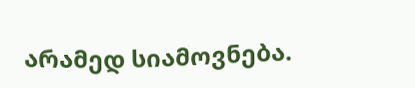არამედ სიამოვნება.